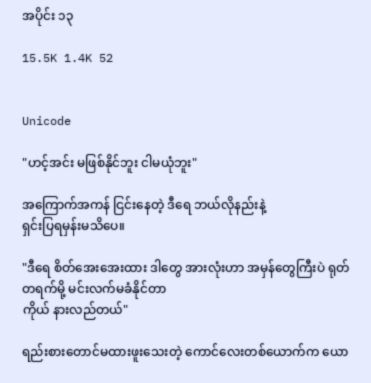အပိုင်း ၁၃

15.5K 1.4K 52


Unicode

"ဟင့်အင်း မဖြစ်နိုင်ဘူး ငါမယုံဘူး"

အကြောက်အကန် ငြင်းနေတဲ့ ဒီရေ ဘယ်လိုနည်းနဲ့
ရှင်းပြရမှန်းမသိပေ။

"ဒီရေ စိတ်အေးအေးထား ဒါတွေ အားလုံးဟာ အမှန်တွေကြီးပဲ ရုတ်တရက်မို့ မင်းလက်မခံနိုင်တာ
ကိုယ် နားလည်တယ်"

ရည်းစားတောင်မထားဖူးသေးတဲ့ ကောင်လေးတစ်ယောက်က ယော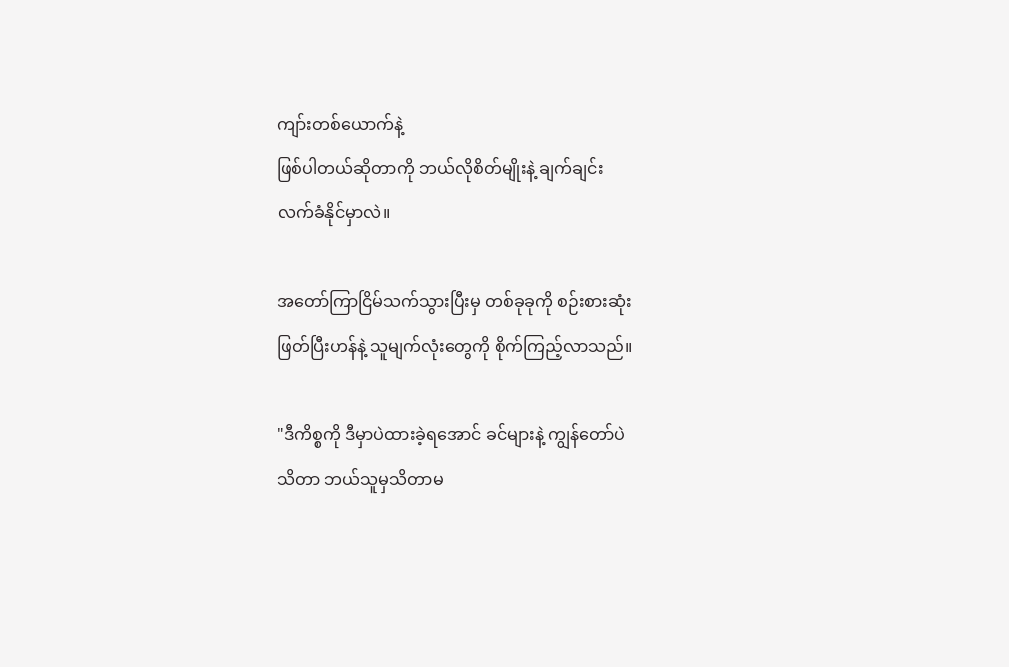ကျာ်းတစ်ယောက်နဲ့
ဖြစ်ပါတယ်ဆိုတာကို ဘယ်လိုစိတ်မျိုးနဲ့ ချက်ချင်း
လက်ခံနိုင်မှာလဲ။

အတော်ကြာငြိမ်သက်သွားပြီးမှ တစ်ခုခုကို စဉ်းစားဆုံး
ဖြတ်ပြီးဟန်နဲ့ သူမျက်လုံးတွေကို စိုက်ကြည့်လာသည်။

"ဒီကိစ္စကို ဒီမှာပဲထားခဲ့ရအောင် ခင်များနဲ့ ကျွန်တော်ပဲ
သိတာ ဘယ်သူမှသိတာမ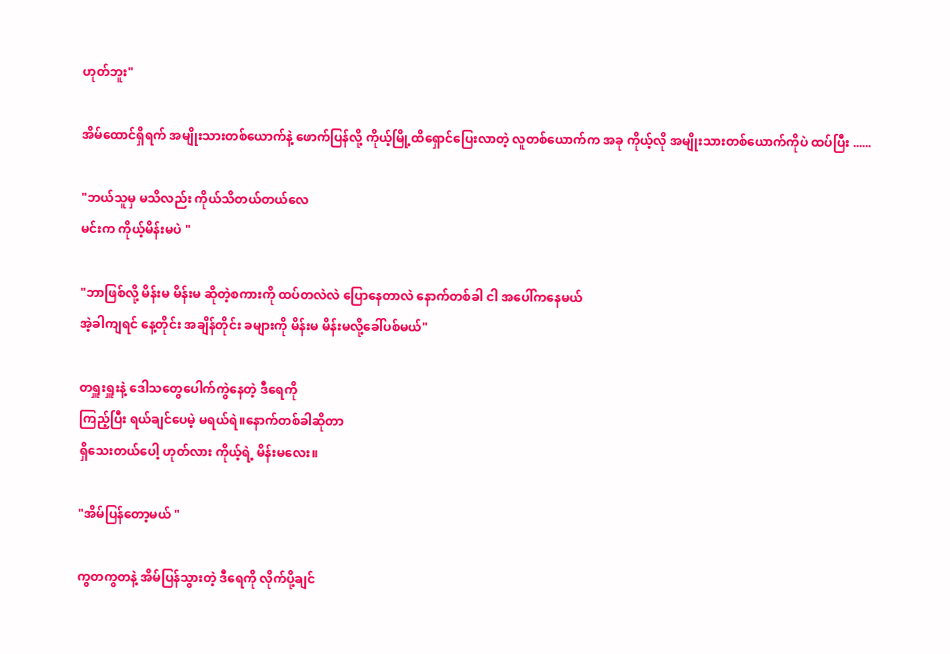ဟုတ်ဘူး"

အိမ်ထောင်ရှိရက် အမျိုးသားတစ်ယောက်နဲ့ ဖောက်ပြန်လို့ ကိုယ့်မြို့ထိရှောင်ပြေးလာတဲ့ လူတစ်ယောက်က အခု ကိုယ့်လို အမျိုးသားတစ်ယောက်ကိုပဲ ထပ်ပြီး ......

"ဘယ်သူမှ မသိလည်း ကိုယ်သိတယ်တယ်လေ
မင်းက ကိုယ့်မိန်းမပဲ "

"ဘာဖြစ်လို့ မိန်းမ မိန်းမ ဆိုတဲ့စကားကို ထပ်တလဲလဲ ပြောနေတာလဲ နောက်တစ်ခါ ငါ အပေါ်ကနေမယ်
အဲ့ခါကျရင် နေ့တိုင်း အချိန်တိုင်း ခများကို မိန်းမ မိန်းမလို့ခေါ်ပစ်မယ်"

တရှူးရှူးနဲ့ ဒေါသတွေပေါက်ကွဲနေတဲ့ ဒီရေကို
ကြည့်ပြီး ရယ်ချင်ပေမဲ့ မရယ်ရဲ။နောက်တစ်ခါဆိုတာ
ရှိသေးတယ်ပေါ့ ဟုတ်လား ကိုယ့်ရဲ့ မိန်းမလေး။

"အိမ်ပြန်တော့မယ် "

ကွတကွတနဲ့ အိမ်ပြန်သွားတဲ့ ဒီရေကို လိုက်ပို့ချင်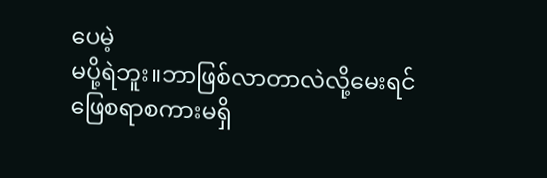ပေမဲ့
မပို့ရဲဘူး။ဘာဖြစ်လာတာလဲလို့မေးရင် ဖြေစရာစကားမရှိ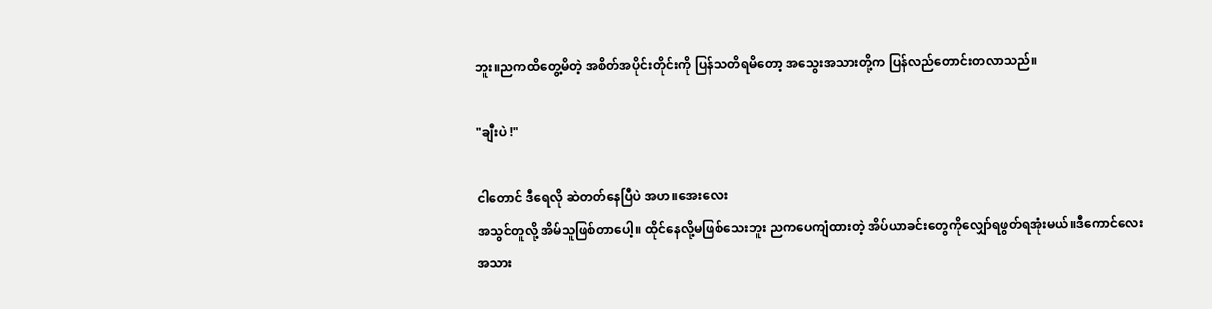ဘူး။ညကထိတွေ့မိတဲ့ အစိတ်အပိုင်းတိုင်းကို ပြန်သတိရမိတော့ အသွေးအသားတို့က ပြန်လည်တောင်းတလာသည်။

"ချီးပဲ !"

ငါတောင် ဒီရေလို ဆဲတတ်နေပြီပဲ အဟ။အေးလေး
အသွင်တူလို့ အိမ်သူဖြစ်တာပေါ့။ ထိုင်နေလို့မဖြစ်သေးဘူး ညကပေကျံထားတဲ့ အိပ်ယာခင်းတွေကိုလျှော်ရဖွတ်ရအုံးမယ်။ဒီကောင်လေးအသား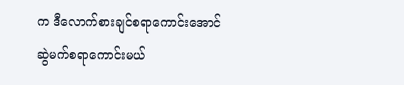က ဒီလောက်စားချင်စရာကောင်းအောင်
ဆွဲမက်စရာကောင်းမယ်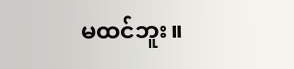မထင်ဘူး။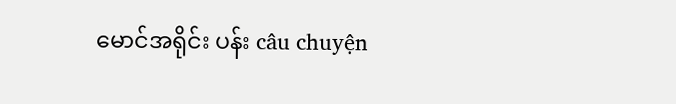မောင်အရိုင်း ပန်း câu chuyện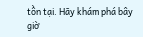tồn tại. Hãy khám phá bây giờ